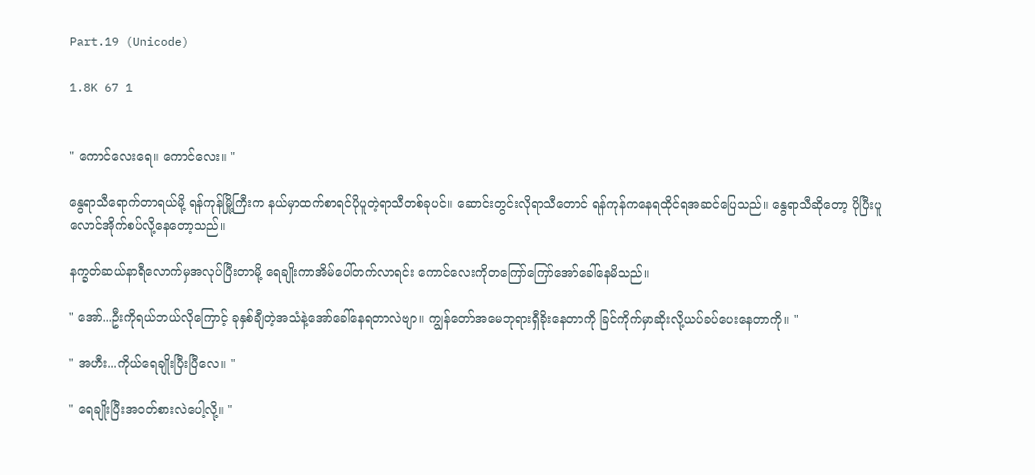Part.19 (Unicode)

1.8K 67 1


" ကောင်လေးရေ။ ကောင်လေး။ "

နွေရာသီရောက်တာရယ်မို့ ရန်ကုန်မြို့ကြီးက နယ်မှာထက်စာရင်ပိုပူတဲ့ရာသီတစ်ခုပင်။ ဆောင်းတွင်းလိုရာသီတောင် ရန်ကုန်ကနေရထိုင်ရအဆင်ပြေသည်။ နွေရာသီဆိုတော့ ပိုပြီးပူလောင်အိုက်စပ်လို့နေတော့သည်။

နက္ခတ်ဆယ်နာရီလောက်မှအလုပ်ပြီးတာမို့ ရေချိုးကာအိမ်ပေါ်တက်လာရင်း ကောင်လေးကိုတကြော်ကြော်အော်ခေါ်နေမိသည်။

" အော်...ဦးကိုရယ်ဘယ်လိုကြောင့် ခုနှစ်ချီတဲ့အသံနဲ့အော်ခေါ်နေရတာလဲဗျာ။ ကျွန်တော်အမေဘုရားရှီခိုးနေတာကို ခြင်ကိုက်မှာဆိုးလို့ယပ်ခပ်ပေးနေတာကို။ "

" အဟီး...ကိုယ်ရေချိုးပြီးပြီလေ။ "

" ရေချိုးပြီးအဝတ်စားလဲပေါ့လို့။ "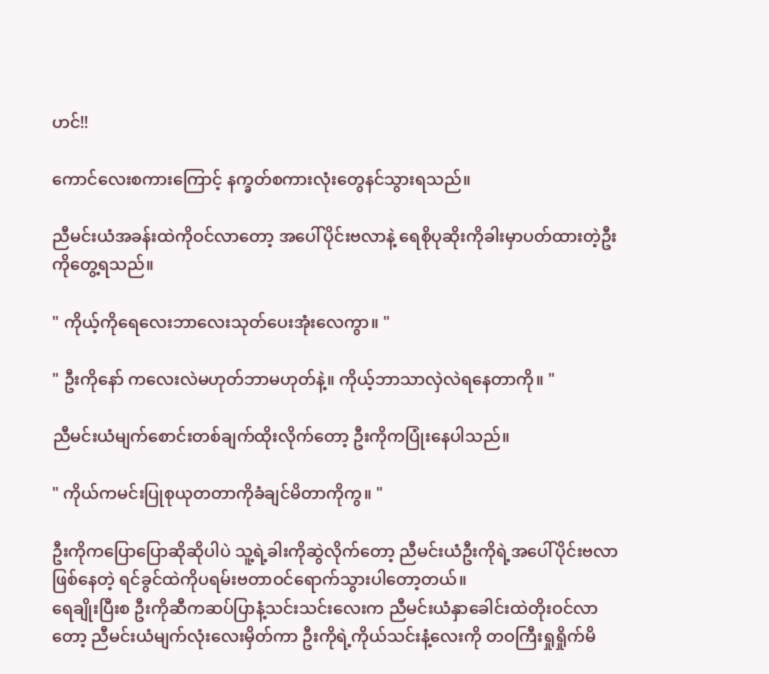ဟင်!!

ကောင်လေးစကားကြောင့် နက္ခတ်စကားလုံးတွေနင်သွားရသည်။

ညီမင်းယံအခန်းထဲကိုဝင်လာတော့ အပေါ်ပိုင်းဗလာနဲ့ ရေစိုပုဆိုးကိုခါးမှာပတ်ထားတဲ့ဦးကိုတွေ့ရသည်။

" ကိုယ့်ကိုရေလေးဘာလေးသုတ်ပေးအုံးလေကွာ။ "

" ဦးကိုနော် ကလေးလဲမဟုတ်ဘာမဟုတ်နဲ့။ ကိုယ့်ဘာသာလှဲလဲရနေတာကို။ "

ညီမင်းယံမျက်စောင်းတစ်ချက်ထိုးလိုက်တော့ ဦးကိုကပြုံးနေပါသည်။

" ကိုယ်ကမင်းပြုစုယုတတာကိုခံချင်မိတာကိုကွ။ "

ဦးကိုကပြောပြောဆိုဆိုပါပဲ သူ့ရဲ့ခါးကိုဆွဲလိုက်တော့ ညီမင်းယံဦးကိုရဲ့အပေါ်ပိုင်းဗလာဖြစ်နေတဲ့ ရင်ခွင်ထဲကိုပရမ်းဗတာဝင်ရောက်သွားပါတော့တယ်။
ရေချိုးပြီးစ ဦးကိုဆီကဆပ်ပြာနံ့သင်းသင်းလေးက ညီမင်းယံနှာခေါင်းထဲတိုးဝင်လာတော့ ညီမင်းယံမျက်လုံးလေးမှိတ်ကာ ဦးကိုရဲ့ကိုယ်သင်းနံ့လေးကို တဝကြီးရှုရှိုက်မိ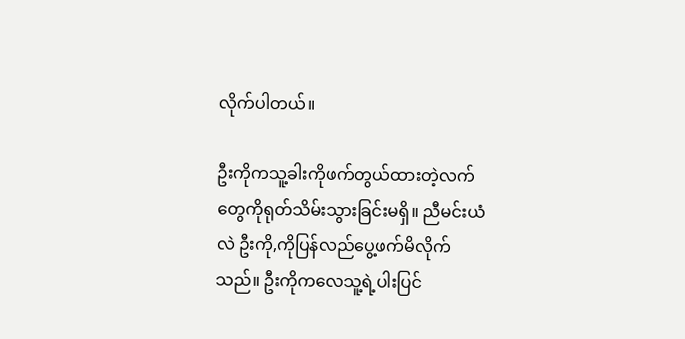လိုက်ပါတယ်။

ဦးကိုကသူ့ခါးကိုဖက်တွယ်ထားတဲ့လက်တွေကိုရုတ်သိမ်းသွားခြင်းမရှိ။ ညီမင်းယံလဲ ဦးကို,ကိုပြန်လည်ပွေ့ဖက်မိလိုက်သည်။ ဦးကိုကလေသူ့ရဲ့ပါးပြင်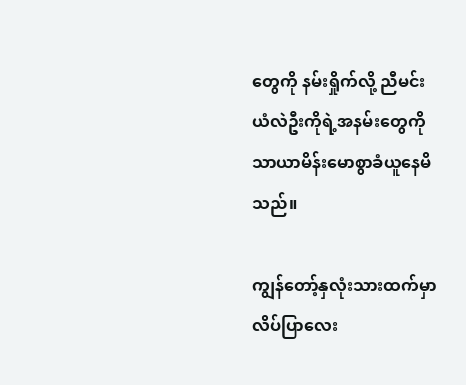တွေကို နမ်းရှိုက်လို့ ညီမင်းယံလဲဦးကိုရဲ့အနမ်းတွေကို သာယာမိန်းမောစွာခံယူနေမိသည်။

ကျွန်တော့်နှလုံးသားထက်မှာ လိပ်ပြာလေး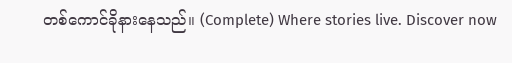တစ်ကောင်ခိုနားနေသည်။ (Complete) Where stories live. Discover now